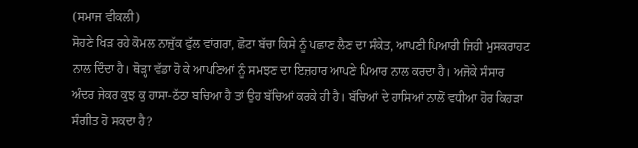(ਸਮਾਜ ਵੀਕਲੀ)
ਸੋਹਣੇ ਖਿੜ ਰਹੇ ਕੋਮਲ ਨਾਜੁੱਕ ਫੁੱਲ ਵਾਂਗਰਾ, ਛੋਟਾ ਬੱਚਾ ਕਿਸੇ ਨੂੰ ਪਛਾਣ ਲੈਣ ਦਾ ਸੰਕੇਤ, ਆਪਣੀ ਪਿਆਰੀ ਜਿਹੀ ਮੁਸਕਰਾਹਟ ਨਾਲ ਦਿੰਦਾ ਹੈ। ਥੋੜ੍ਹਾ ਵੱਡਾ ਹੋ ਕੇ ਆਪਣਿਆਂ ਨੂੰ ਸਮਝਣ ਦਾ ਇਜ਼ਹਾਰ ਆਪਣੇ ਪਿਆਰ ਨਾਲ ਕਰਦਾ ਹੈ। ਅਜੋਕੇ ਸੰਸਾਰ ਅੰਦਰ ਜੇਕਰ ਕੁਝ ਕੁ ਹਾਸਾ-ਠੱਠਾ ਬਚਿਆ ਹੈ ਤਾਂ ਉਹ ਬੱਚਿਆਂ ਕਰਕੇ ਹੀ ਹੈ। ਬੱਚਿਆਂ ਦੇ ਹਾਸਿਆਂ ਨਾਲੋਂ ਵਧੀਆ ਹੋਰ ਕਿਹੜਾ ਸੰਗੀਤ ਹੋ ਸਕਦਾ ਹੈ?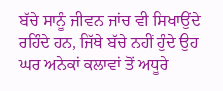ਬੱਚੇ ਸਾਨੂੰ ਜੀਵਨ ਜਾਂਚ ਵੀ ਸਿਖਾਉਂਦੇ ਰਹਿੰਦੇ ਹਨ, ਜਿੱਥੇ ਬੱਚੇ ਨਹੀਂ ਹੁੰਦੇ ਉਹ ਘਰ ਅਨੇਕਾਂ ਕਲਾਵਾਂ ਤੋਂ ਅਧੂਰੇ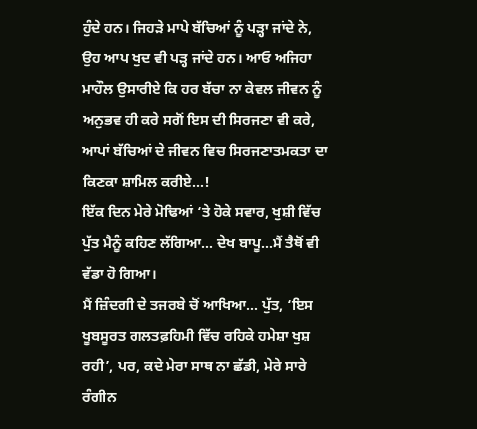ਹੁੰਦੇ ਹਨ। ਜਿਹੜੇ ਮਾਪੇ ਬੱਚਿਆਂ ਨੂੰ ਪੜ੍ਹਾ ਜਾਂਦੇ ਨੇ, ਉਹ ਆਪ ਖੁਦ ਵੀ ਪੜ੍ਹ ਜਾਂਦੇ ਹਨ। ਆਓ ਅਜਿਹਾ ਮਾਹੌਲ ਉਸਾਰੀਏ ਕਿ ਹਰ ਬੱਚਾ ਨਾ ਕੇਵਲ ਜੀਵਨ ਨੂੰ ਅਨੁਭਵ ਹੀ ਕਰੇ ਸਗੋਂ ਇਸ ਦੀ ਸਿਰਜਣਾ ਵੀ ਕਰੇ, ਆਪਾਂ ਬੱਚਿਆਂ ਦੇ ਜੀਵਨ ਵਿਚ ਸਿਰਜਣਾਤਮਕਤਾ ਦਾ ਕਿਣਕਾ ਸ਼ਾਮਿਲ ਕਰੀਏ…!
ਇੱਕ ਦਿਨ ਮੇਰੇ ਮੋਢਿਆਂ ‘ਤੇ ਹੋਕੇ ਸਵਾਰ, ਖੁਸ਼ੀ ਵਿੱਚ ਪੁੱਤ ਮੈਨੂੰ ਕਹਿਣ ਲੱਗਿਆ… ਦੇਖ ਬਾਪੂ…ਮੈਂ ਤੈਥੋਂ ਵੀ ਵੱਡਾ ਹੋ ਗਿਆ।
ਮੈਂ ਜ਼ਿੰਦਗੀ ਦੇ ਤਜਰਬੇ ਚੋਂ ਆਖਿਆ… ਪੁੱਤ, ‘ਇਸ ਖੂਬਸੂਰਤ ਗਲਤਫ਼ਹਿਮੀ ਵਿੱਚ ਰਹਿਕੇ ਹਮੇਸ਼ਾ ਖੁਸ਼ ਰਹੀ’, ਪਰ, ਕਦੇ ਮੇਰਾ ਸਾਥ ਨਾ ਛੱਡੀ, ਮੇਰੇ ਸਾਰੇ ਰੰਗੀਨ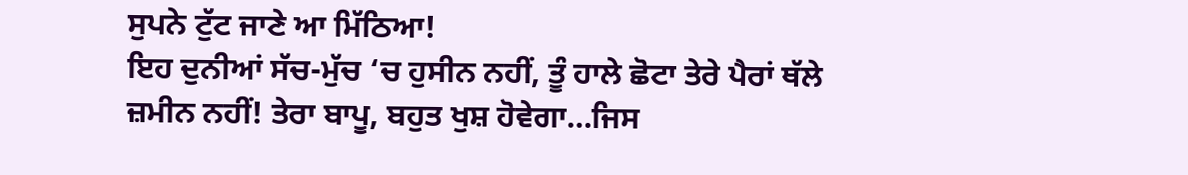ਸੁਪਨੇ ਟੁੱਟ ਜਾਣੇ ਆ ਮਿੱਠਿਆ!
ਇਹ ਦੁਨੀਆਂ ਸੱਚ-ਮੁੱਚ ‘ਚ ਹੁਸੀਨ ਨਹੀਂ, ਤੂੰ ਹਾਲੇ ਛੋਟਾ ਤੇਰੇ ਪੈਰਾਂ ਥੱਲੇ ਜ਼ਮੀਨ ਨਹੀਂ! ਤੇਰਾ ਬਾਪੂ, ਬਹੁਤ ਖੁਸ਼ ਹੋਵੇਗਾ…ਜਿਸ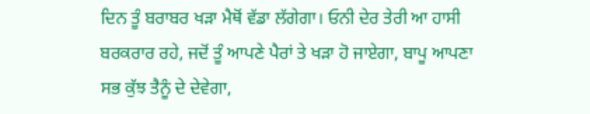ਦਿਨ ਤੂੰ ਬਰਾਬਰ ਖੜਾ ਮੈਥੋਂ ਵੱਡਾ ਲੱਗੇਗਾ। ਓਨੀ ਦੇਰ ਤੇਰੀ ਆ ਹਾਸੀ ਬਰਕਰਾਰ ਰਹੇ, ਜਦੋਂ ਤੂੰ ਆਪਣੇ ਪੈਰਾਂ ਤੇ ਖੜਾ ਹੋ ਜਾਏਗਾ, ਬਾਪੂ ਆਪਣਾ ਸਭ ਕੁੱਝ ਤੈਨੂੰ ਦੇ ਦੇਵੇਗਾ,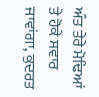ਅੰਤ ਤੇਰੇ ਮੋਢਿਆਂ ਤੇ ਹੋਕੇ ਸਵਾਰ ਜਾਵਾਂਗਾ, ਕੁਦਰਤ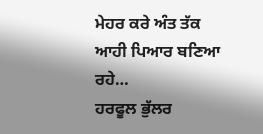ਮੇਹਰ ਕਰੇ ਅੰਤ ਤੱਕ ਆਹੀ ਪਿਆਰ ਬਣਿਆ ਰਹੇ…
ਹਰਫੂਲ ਭੁੱਲਰ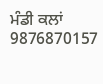ਮੰਡੀ ਕਲਾਂ 9876870157